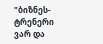"ბიზნეს-ტრენერი ვარ და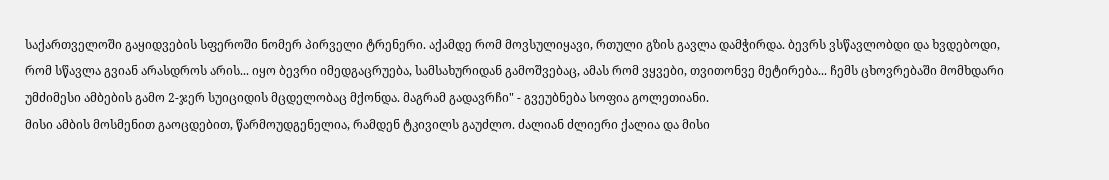საქართველოში გაყიდვების სფეროში ნომერ პირველი ტრენერი. აქამდე რომ მოვსულიყავი, რთული გზის გავლა დამჭირდა. ბევრს ვსწავლობდი და ხვდებოდი, რომ სწავლა გვიან არასდროს არის... იყო ბევრი იმედგაცრუება, სამსახურიდან გამოშვებაც, ამას რომ ვყვები, თვითონვე მეტირება... ჩემს ცხოვრებაში მომხდარი უმძიმესი ამბების გამო 2-ჯერ სუიციდის მცდელობაც მქონდა. მაგრამ გადავრჩი" - გვეუბნება სოფია გოლეთიანი.
მისი ამბის მოსმენით გაოცდებით, წარმოუდგენელია, რამდენ ტკივილს გაუძლო. ძალიან ძლიერი ქალია და მისი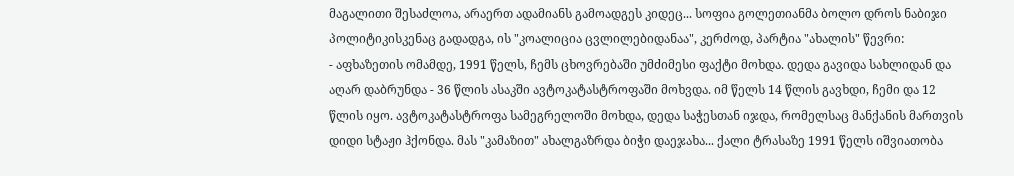მაგალითი შესაძლოა, არაერთ ადამიანს გამოადგეს კიდეც... სოფია გოლეთიანმა ბოლო დროს ნაბიჯი პოლიტიკისკენაც გადადგა, ის "კოალიცია ცვლილებიდანაა", კერძოდ, პარტია "ახალის" წევრი:
- აფხაზეთის ომამდე, 1991 წელს, ჩემს ცხოვრებაში უმძიმესი ფაქტი მოხდა. დედა გავიდა სახლიდან და აღარ დაბრუნდა - 36 წლის ასაკში ავტოკატასტროფაში მოხვდა. იმ წელს 14 წლის გავხდი, ჩემი და 12 წლის იყო. ავტოკატასტროფა სამეგრელოში მოხდა, დედა საჭესთან იჯდა, რომელსაც მანქანის მართვის დიდი სტაჟი ჰქონდა. მას "კამაზით" ახალგაზრდა ბიჭი დაეჯახა... ქალი ტრასაზე 1991 წელს იშვიათობა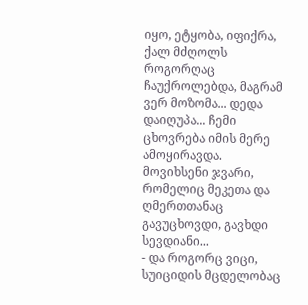იყო, ეტყობა, იფიქრა, ქალ მძღოლს როგორღაც ჩაუქროლებდა, მაგრამ ვერ მოზომა... დედა დაიღუპა... ჩემი ცხოვრება იმის მერე ამოყირავდა. მოვიხსენი ჯვარი, რომელიც მეკეთა და ღმერთთანაც გავუცხოვდი, გავხდი სევდიანი...
- და როგორც ვიცი, სუიციდის მცდელობაც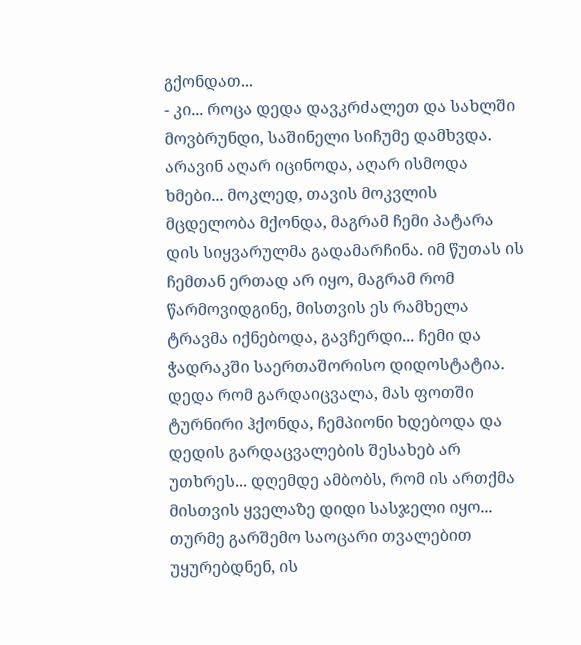გქონდათ...
- კი... როცა დედა დავკრძალეთ და სახლში მოვბრუნდი, საშინელი სიჩუმე დამხვდა. არავინ აღარ იცინოდა, აღარ ისმოდა ხმები... მოკლედ, თავის მოკვლის მცდელობა მქონდა, მაგრამ ჩემი პატარა დის სიყვარულმა გადამარჩინა. იმ წუთას ის ჩემთან ერთად არ იყო, მაგრამ რომ წარმოვიდგინე, მისთვის ეს რამხელა ტრავმა იქნებოდა, გავჩერდი... ჩემი და ჭადრაკში საერთაშორისო დიდოსტატია. დედა რომ გარდაიცვალა, მას ფოთში ტურნირი ჰქონდა, ჩემპიონი ხდებოდა და დედის გარდაცვალების შესახებ არ უთხრეს... დღემდე ამბობს, რომ ის ართქმა მისთვის ყველაზე დიდი სასჯელი იყო... თურმე გარშემო საოცარი თვალებით უყურებდნენ, ის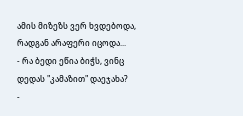ამის მიზეზს ვერ ხვდებოდა, რადგან არაფერი იცოდა...
- რა ბედი ეწია ბიჭს, ვინც დედას "კამაზით" დაეჯახა?
-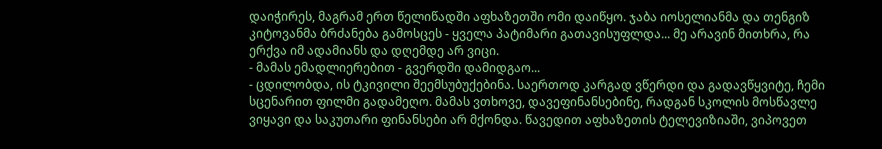დაიჭირეს, მაგრამ ერთ წელიწადში აფხაზეთში ომი დაიწყო. ჯაბა იოსელიანმა და თენგიზ კიტოვანმა ბრძანება გამოსცეს - ყველა პატიმარი გათავისუფლდა... მე არავინ მითხრა, რა ერქვა იმ ადამიანს და დღემდე არ ვიცი.
- მამას ემადლიერებით - გვერდში დამიდგაო...
- ცდილობდა, ის ტკივილი შეემსუბუქებინა. საერთოდ კარგად ვწერდი და გადავწყვიტე, ჩემი სცენარით ფილმი გადამეღო. მამას ვთხოვე, დავეფინანსებინე, რადგან სკოლის მოსწავლე ვიყავი და საკუთარი ფინანსები არ მქონდა. წავედით აფხაზეთის ტელევიზიაში, ვიპოვეთ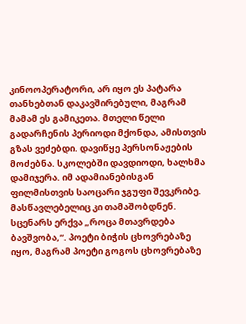კინოოპერატორი, არ იყო ეს პატარა თანხებთან დაკავშირებული, მაგრამ მამამ ეს გამიკეთა. მთელი წელი გადარჩენის პერიოდი მქონდა, ამისთვის გზას ვეძებდი. დავიწყე პერსონაჟების მოძებნა. სკოლებში დავდიოდი, ხალხმა დამიჯერა. იმ ადამიანებისგან ფილმისთვის საოცარი ჯგუფი შევკრიბე. მასწავლებელიც კი თამაშობდნენ. სცენარს ერქვა „როცა მთავრდება ბავშვობა,“. პოეტი ბიჭის ცხოვრებაზე იყო, მაგრამ პოეტი გოგოს ცხოვრებაზე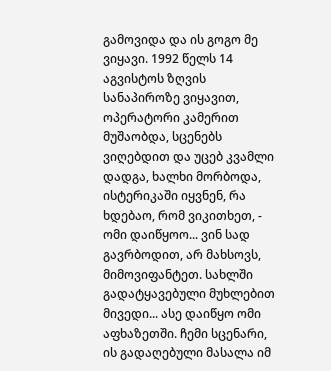გამოვიდა და ის გოგო მე ვიყავი. 1992 წელს 14 აგვისტოს ზღვის სანაპიროზე ვიყავით, ოპერატორი კამერით მუშაობდა, სცენებს ვიღებდით და უცებ კვამლი დადგა, ხალხი მორბოდა, ისტერიკაში იყვნენ, რა ხდებაო, რომ ვიკითხეთ, - ომი დაიწყოო... ვინ სად გავრბოდით, არ მახსოვს, მიმოვიფანტეთ. სახლში გადატყავებული მუხლებით მივედი... ასე დაიწყო ომი აფხაზეთში. ჩემი სცენარი, ის გადაღებული მასალა იმ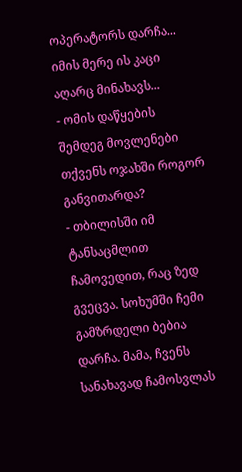ოპერატორს დარჩა... იმის მერე ის კაცი აღარც მინახავს...
- ომის დაწყების შემდეგ მოვლენები თქვენს ოჯახში როგორ განვითარდა?
- თბილისში იმ ტანსაცმლით ჩამოვედით, რაც ზედ გვეცვა. სოხუმში ჩემი გამზრდელი ბებია დარჩა. მამა, ჩვენს სანახავად ჩამოსვლას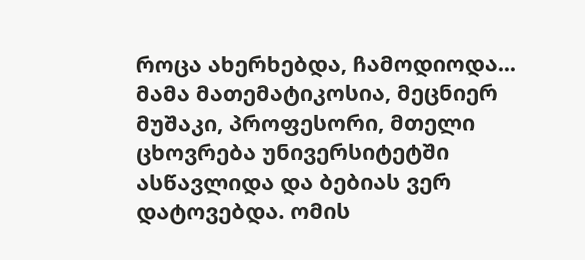როცა ახერხებდა, ჩამოდიოდა... მამა მათემატიკოსია, მეცნიერ მუშაკი, პროფესორი, მთელი ცხოვრება უნივერსიტეტში ასწავლიდა და ბებიას ვერ დატოვებდა. ომის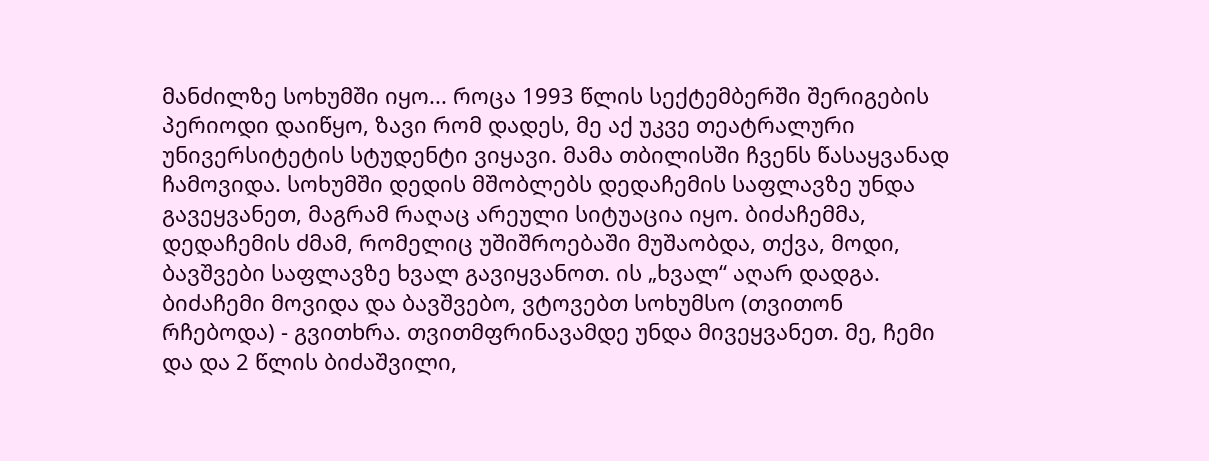მანძილზე სოხუმში იყო... როცა 1993 წლის სექტემბერში შერიგების პერიოდი დაიწყო, ზავი რომ დადეს, მე აქ უკვე თეატრალური უნივერსიტეტის სტუდენტი ვიყავი. მამა თბილისში ჩვენს წასაყვანად ჩამოვიდა. სოხუმში დედის მშობლებს დედაჩემის საფლავზე უნდა გავეყვანეთ, მაგრამ რაღაც არეული სიტუაცია იყო. ბიძაჩემმა, დედაჩემის ძმამ, რომელიც უშიშროებაში მუშაობდა, თქვა, მოდი, ბავშვები საფლავზე ხვალ გავიყვანოთ. ის „ხვალ“ აღარ დადგა. ბიძაჩემი მოვიდა და ბავშვებო, ვტოვებთ სოხუმსო (თვითონ რჩებოდა) - გვითხრა. თვითმფრინავამდე უნდა მივეყვანეთ. მე, ჩემი და და 2 წლის ბიძაშვილი,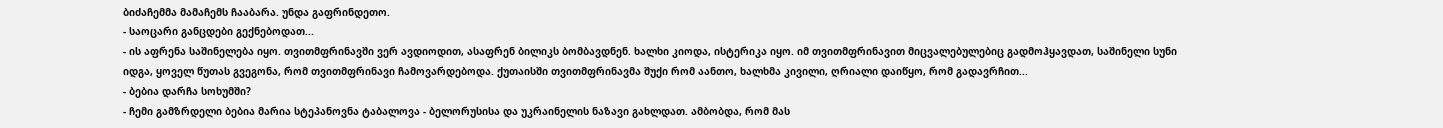ბიძაჩემმა მამაჩემს ჩააბარა. უნდა გაფრინდეთო.
- საოცარი განცდები გექნებოდათ...
- ის აფრენა საშინელება იყო. თვითმფრინავში ვერ ავდიოდით, ასაფრენ ბილიკს ბომბავდნენ. ხალხი კიოდა, ისტერიკა იყო. იმ თვითმფრინავით მიცვალებულებიც გადმოჰყავდათ, საშინელი სუნი იდგა, ყოველ წუთას გვეგონა, რომ თვითმფრინავი ჩამოვარდებოდა. ქუთაისში თვითმფრინავმა შუქი რომ აანთო, ხალხმა კივილი, ღრიალი დაიწყო, რომ გადავრჩით...
- ბებია დარჩა სოხუმში?
- ჩემი გამზრდელი ბებია მარია სტეპანოვნა ტაბალოვა - ბელორუსისა და უკრაინელის ნაზავი გახლდათ. ამბობდა, რომ მას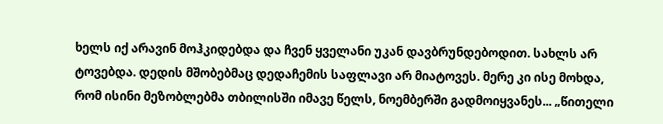ხელს იქ არავინ მოჰკიდებდა და ჩვენ ყველანი უკან დავბრუნდებოდით. სახლს არ ტოვებდა. დედის მშობებმაც დედაჩემის საფლავი არ მიატოვეს. მერე კი ისე მოხდა, რომ ისინი მეზობლებმა თბილისში იმავე წელს, ნოემბერში გადმოიყვანეს... „წითელი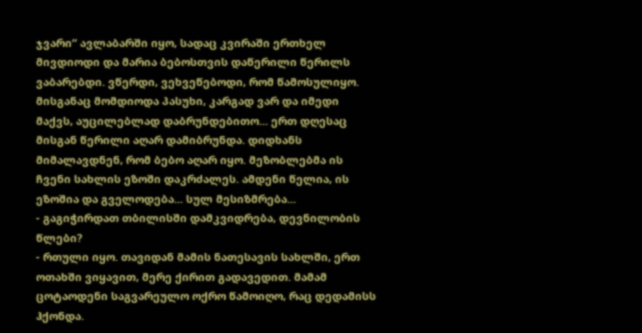ჯვარი“ ავლაბარში იყო, სადაც კვირაში ერთხელ მივდიოდი და მარია ბებოსთვის დაწერილი წერილს ვაბარებდი. ვწერდი, ვეხვეწებოდი, რომ წამოსულიყო. მისგანაც მომდიოდა პასუხი, კარგად ვარ და იმედი მაქვს, აუცილებლად დაბრუნდებითო... ერთ დღესაც მისგან წერილი აღარ დამიბრუნდა. დიდხანს მიმალავდნენ, რომ ბებო აღარ იყო. მეზობლებმა ის ჩვენი სახლის ეზოში დაკრძალეს. ამდენი წელია, ის ეზოშია და გველოდება... სულ მესიზმრება...
- გაგიჭირდათ თბილისში დამკვიდრება, დევნილობის წლები?
- რთული იყო. თავიდან მამის ნათესავის სახლში, ერთ ოთახში ვიყავით, მერე ქირით გადავედით. მამამ ცოტაოდენი საგვარეულო ოქრო წამოიღო, რაც დედამისს ჰქონდა.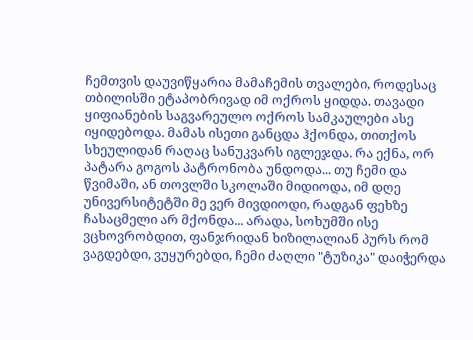ჩემთვის დაუვიწყარია მამაჩემის თვალები, როდესაც თბილისში ეტაპობრივად იმ ოქროს ყიდდა. თავადი ყიფიანების საგვარეულო ოქროს სამკაულები ასე იყიდებოდა. მამას ისეთი განცდა ჰქონდა, თითქოს სხეულიდან რაღაც სანუკვარს იგლეჯდა. რა ექნა, ორ პატარა გოგოს პატრონობა უნდოდა... თუ ჩემი და წვიმაში, ან თოვლში სკოლაში მიდიოდა, იმ დღე უნივერსიტეტში მე ვერ მივდიოდი, რადგან ფეხზე ჩასაცმელი არ მქონდა... არადა, სოხუმში ისე ვცხოვრობდით, ფანჯრიდან ხიზილალიან პურს რომ ვაგდებდი, ვუყურებდი, ჩემი ძაღლი "ტუზიკა" დაიჭერდა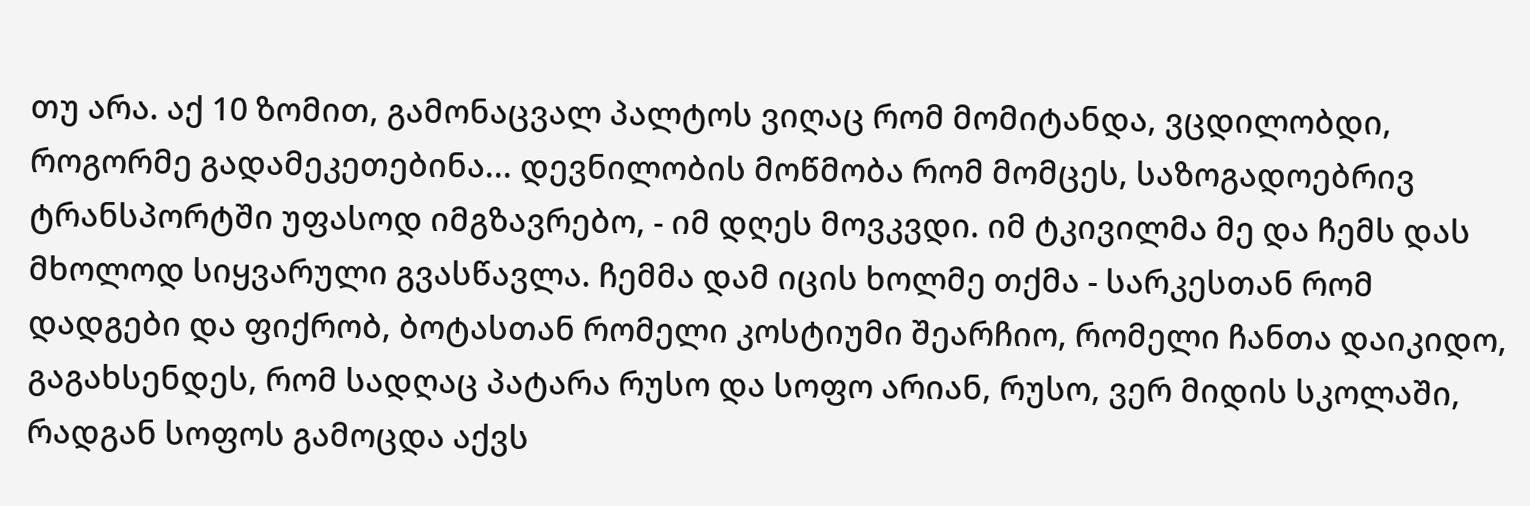თუ არა. აქ 10 ზომით, გამონაცვალ პალტოს ვიღაც რომ მომიტანდა, ვცდილობდი, როგორმე გადამეკეთებინა... დევნილობის მოწმობა რომ მომცეს, საზოგადოებრივ ტრანსპორტში უფასოდ იმგზავრებო, - იმ დღეს მოვკვდი. იმ ტკივილმა მე და ჩემს დას მხოლოდ სიყვარული გვასწავლა. ჩემმა დამ იცის ხოლმე თქმა - სარკესთან რომ დადგები და ფიქრობ, ბოტასთან რომელი კოსტიუმი შეარჩიო, რომელი ჩანთა დაიკიდო, გაგახსენდეს, რომ სადღაც პატარა რუსო და სოფო არიან, რუსო, ვერ მიდის სკოლაში, რადგან სოფოს გამოცდა აქვს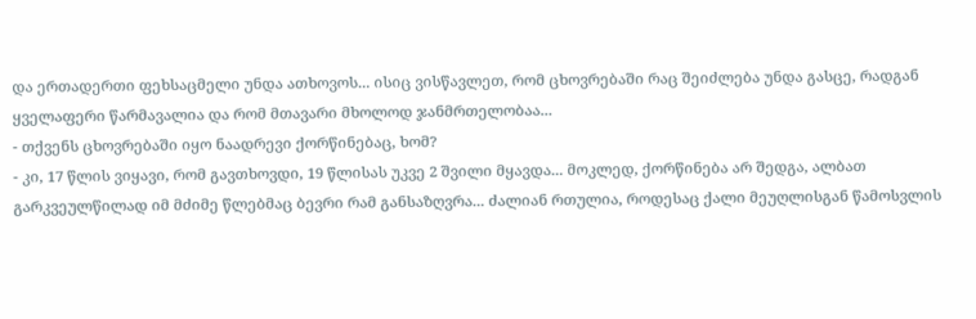და ერთადერთი ფეხსაცმელი უნდა ათხოვოს... ისიც ვისწავლეთ, რომ ცხოვრებაში რაც შეიძლება უნდა გასცე, რადგან ყველაფერი წარმავალია და რომ მთავარი მხოლოდ ჯანმრთელობაა...
- თქვენს ცხოვრებაში იყო ნაადრევი ქორწინებაც, ხომ?
- კი, 17 წლის ვიყავი, რომ გავთხოვდი, 19 წლისას უკვე 2 შვილი მყავდა... მოკლედ, ქორწინება არ შედგა, ალბათ გარკვეულწილად იმ მძიმე წლებმაც ბევრი რამ განსაზღვრა... ძალიან რთულია, როდესაც ქალი მეუღლისგან წამოსვლის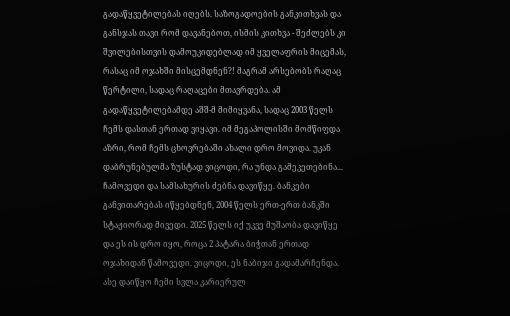გადაწყვეტილებას იღებს. საზოგადოების განკითხვას და განსჯას თავი რომ დავანებოთ, ისმის კითხვა - შეძლებს კი შვილებისთვის დამოუკიდებლად იმ ყველაფრის მიცემას, რასაც იმ ოჯახში მისცემდნენ?! მაგრამ არსებობს რაღაც წერტილი, სადაც რაღაცები მთავრდება. ამ გადაწყვეტილებამდე აშშ-მ მიმიყვანა, სადაც 2003 წელს ჩემს დასთან ერთად ვიყავი. იმ მეგაპოლისში მომწიფდა აზრი, რომ ჩემს ცხოვრებაში ახალი დრო მოვიდა. უკან დაბრუნებულმა ზუსტად ვიცოდი, რა უნდა გამეკეთებინა...
ჩამოვედი და სამსახურის ძებნა დავიწყე. ბანკები განვითარებას იწყებდნენ, 2004 წელს ერთ-ერთ ბანკში სტაჟიორად მივედი. 2025 წელს იქ უკვე მუშაობა დავიწყე და ეს ის დრო იყო, როცა 2 პატარა ბიჭთან ერთად ოჯახიდან წამოვედი. ვიცოდი, ეს ნაბიჯი გადამარჩენდა. ასე დაიწყო ჩემი სვლა კარიერულ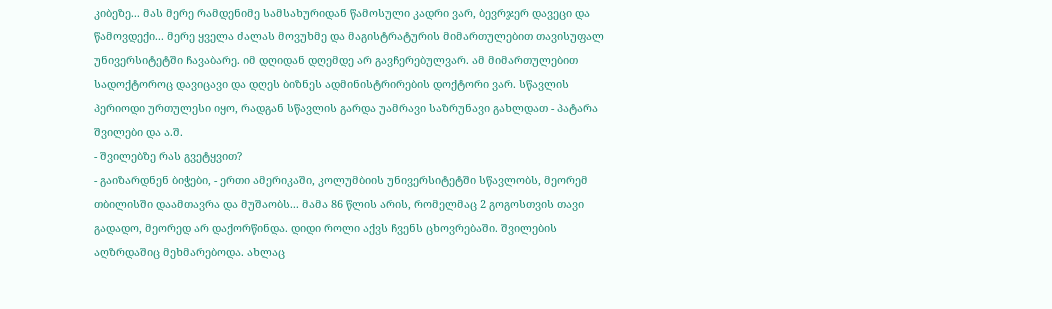კიბეზე... მას მერე რამდენიმე სამსახურიდან წამოსული კადრი ვარ, ბევრჯერ დავეცი და წამოვდექი... მერე ყველა ძალას მოვუხმე და მაგისტრატურის მიმართულებით თავისუფალ უნივერსიტეტში ჩავაბარე. იმ დღიდან დღემდე არ გავჩერებულვარ. ამ მიმართულებით სადოქტოროც დავიცავი და დღეს ბიზნეს ადმინისტრირების დოქტორი ვარ. სწავლის პერიოდი ურთულესი იყო, რადგან სწავლის გარდა უამრავი საზრუნავი გახლდათ - პატარა შვილები და ა.შ.
- შვილებზე რას გვეტყვით?
- გაიზარდნენ ბიჭები, - ერთი ამერიკაში, კოლუმბიის უნივერსიტეტში სწავლობს, მეორემ თბილისში დაამთავრა და მუშაობს... მამა 86 წლის არის, რომელმაც 2 გოგოსთვის თავი გადადო, მეორედ არ დაქორწინდა. დიდი როლი აქვს ჩვენს ცხოვრებაში. შვილების აღზრდაშიც მეხმარებოდა. ახლაც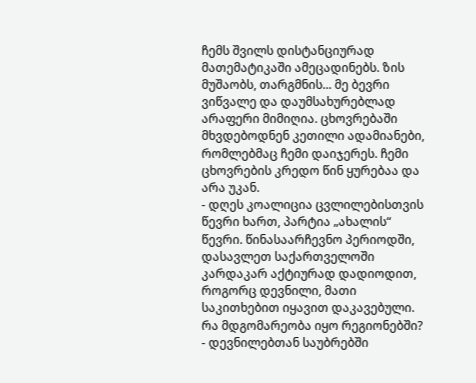ჩემს შვილს დისტანციურად მათემატიკაში ამეცადინებს. ზის მუშაობს, თარგმნის... მე ბევრი ვიწვალე და დაუმსახურებლად არაფერი მიმიღია. ცხოვრებაში მხვდებოდნენ კეთილი ადამიანები, რომლებმაც ჩემი დაიჯერეს. ჩემი ცხოვრების კრედო წინ ყურებაა და არა უკან.
- დღეს კოალიცია ცვლილებისთვის წევრი ხართ, პარტია „ახალის“ წევრი. წინასაარჩევნო პერიოდში, დასავლეთ საქართველოში კარდაკარ აქტიურად დადიოდით, როგორც დევნილი, მათი საკითხებით იყავით დაკავებული. რა მდგომარეობა იყო რეგიონებში?
- დევნილებთან საუბრებში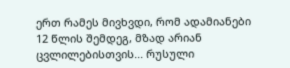ერთ რამეს მივხვდი, რომ ადამიანები 12 წლის შემდეგ, მზად არიან ცვლილებისთვის... რუსული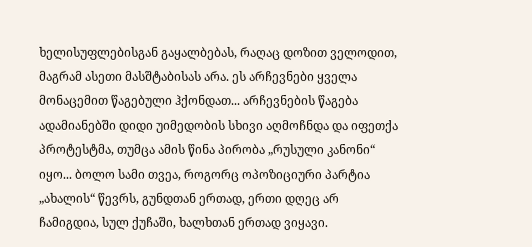ხელისუფლებისგან გაყალბებას, რაღაც დოზით ველოდით, მაგრამ ასეთი მასშტაბისას არა. ეს არჩევნები ყველა მონაცემით წაგებული ჰქონდათ... არჩევნების წაგება ადამიანებში დიდი უიმედობის სხივი აღმოჩნდა და იფეთქა პროტესტმა, თუმცა ამის წინა პირობა „რუსული კანონი“ იყო... ბოლო სამი თვეა, როგორც ოპოზიციური პარტია „ახალის“ წევრს, გუნდთან ერთად, ერთი დღეც არ ჩამიგდია, სულ ქუჩაში, ხალხთან ერთად ვიყავი.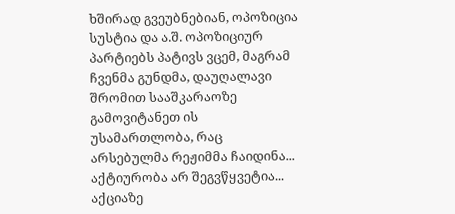ხშირად გვეუბნებიან, ოპოზიცია სუსტია და ა.შ. ოპოზიციურ პარტიებს პატივს ვცემ, მაგრამ ჩვენმა გუნდმა, დაუღალავი შრომით სააშკარაოზე გამოვიტანეთ ის უსამართლობა, რაც არსებულმა რეჟიმმა ჩაიდინა... აქტიურობა არ შეგვწყვეტია... აქციაზე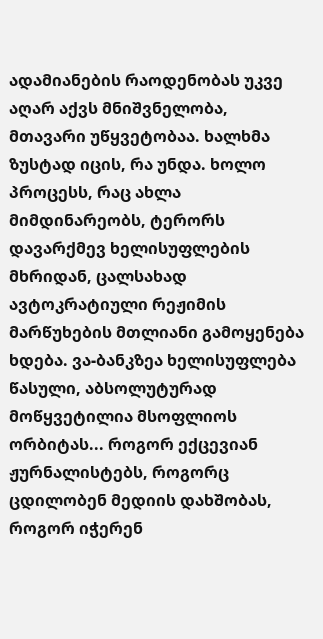ადამიანების რაოდენობას უკვე აღარ აქვს მნიშვნელობა, მთავარი უწყვეტობაა. ხალხმა ზუსტად იცის, რა უნდა. ხოლო პროცესს, რაც ახლა მიმდინარეობს, ტერორს დავარქმევ ხელისუფლების მხრიდან, ცალსახად ავტოკრატიული რეჟიმის მარწუხების მთლიანი გამოყენება ხდება. ვა-ბანკზეა ხელისუფლება წასული, აბსოლუტურად მოწყვეტილია მსოფლიოს ორბიტას... როგორ ექცევიან ჟურნალისტებს, როგორც ცდილობენ მედიის დახშობას, როგორ იჭერენ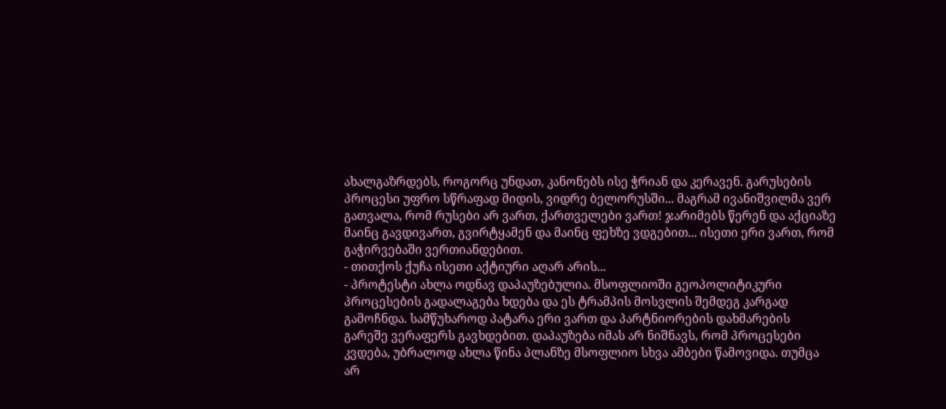ახალგაზრდებს, როგორც უნდათ, კანონებს ისე ჭრიან და კერავენ. გარუსების პროცესი უფრო სწრაფად მიდის, ვიდრე ბელორუსში... მაგრამ ივანიშვილმა ვერ გათვალა, რომ რუსები არ ვართ, ქართველები ვართ! ჯარიმებს წერენ და აქციაზე მაინც გავდივართ, გვირტყამენ და მაინც ფეხზე ვდგებით... ისეთი ერი ვართ, რომ გაჭირვებაში ვერთიანდებით.
- თითქოს ქუჩა ისეთი აქტიური აღარ არის...
- პროტესტი ახლა ოდნავ დაპაუზებულია. მსოფლიოში გეოპოლიტიკური პროცესების გადალაგება ხდება და ეს ტრამპის მოსვლის შემდეგ კარგად გამოჩნდა. სამწუხაროდ პატარა ერი ვართ და პარტნიორების დახმარების გარეშე ვერაფერს გავხდებით. დაპაუზება იმას არ ნიშნავს, რომ პროცესები კვდება, უბრალოდ ახლა წინა პლანზე მსოფლიო სხვა ამბები წამოვიდა. თუმცა არ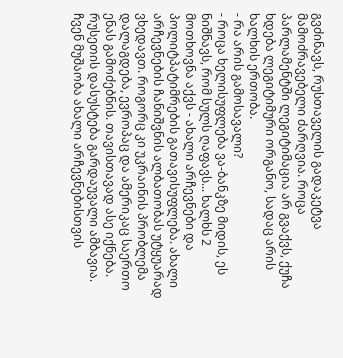გვძინავს, რუსთაველის გადაკეტვა მამოძრავებელი ძარღვია. როცა პარლამენტში ლეგიტიმაცია არ გვაქვს, ქუჩა ხდება ლეგიტიმური ორგანო, სადაც არის ხალხის ერთობა.
- რა არის გამოსავალი?
- როცა ხელისუფლება ვა-ბანკზე მიდის, ეს ნიშნავს, რომ სულს ღაფავს... ხალხს 2 მოთხოვნა აქვს - ახალი არჩევნები და პოლიტპატიმრების გათავისუფლება. ახალი არჩევნების ჩანიშვნის ალბათობას უტყუარად ვხედავთ. როგორც კი უკრაინის პრობლემა დალაგდება, ევროპაც და ამერიკაც საერთო ენას გამოძებნის. თავისთავად ასე იქნება. რუსეთის დასუსტება გარდაუვალი ამბავია. ჩვენ მუშაობა ახალი არჩევნებისთვის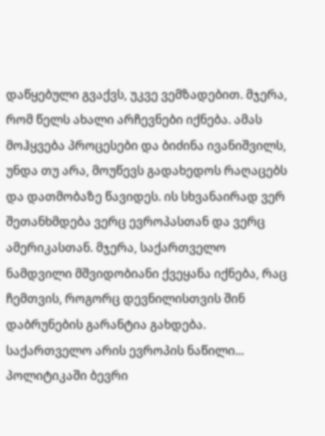დაწყებული გვაქვს, უკვე ვემზადებით. მჯერა, რომ წელს ახალი არჩევნები იქნება. ამას მოჰყვება პროცესები და ბიძინა ივანიშვილს, უნდა თუ არა, მოუწევს გადახედოს რაღაცებს და დათმობაზე წავიდეს. ის სხვანაირად ვერ შეთანხმდება ვერც ევროპასთან და ვერც ამერიკასთან. მჯერა, საქართველო ნამდვილი მშვიდობიანი ქვეყანა იქნება, რაც ჩემთვის, როგორც დევნილისთვის შინ დაბრუნების გარანტია გახდება. საქართველო არის ევროპის ნაწილი... პოლიტიკაში ბევრი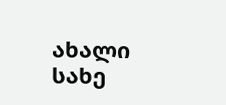ახალი სახე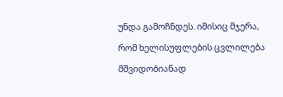უნდა გამოჩნდეს. იმისიც მჯერა, რომ ხელისუფლების ცვლილება მშვიდობიანად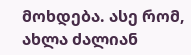მოხდება. ასე რომ, ახლა ძალიან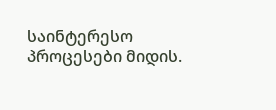საინტერესო პროცესები მიდის.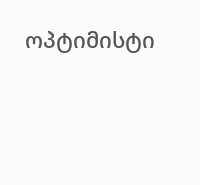ოპტიმისტი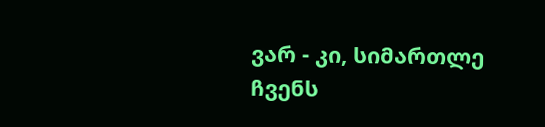ვარ - კი, სიმართლე ჩვენს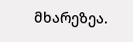მხარეზეა.